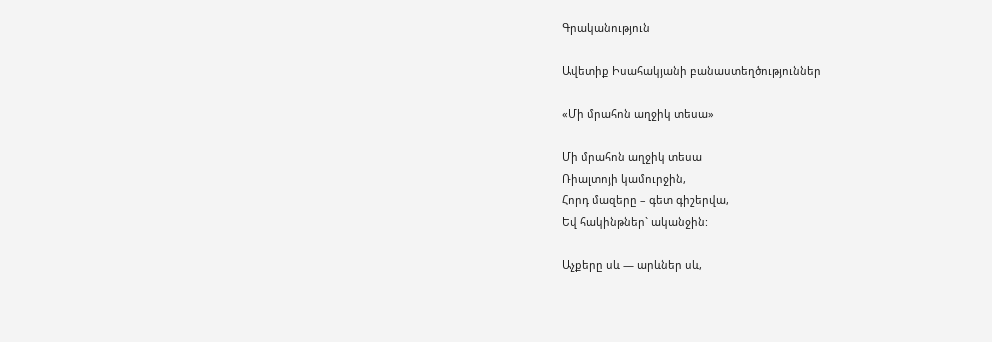Գրականություն

Ավետիք Իսահակյանի բանաստեղծություններ

«Մի մրահոն աղջիկ տեսա»

Մի մրահոն աղջիկ տեսա
Ռիալտոյի կամուրջին,
Հորդ մազերը – գետ գիշերվա,
Եվ հակինթներ` ականջին:

Աչքերը սև — արևներ սև,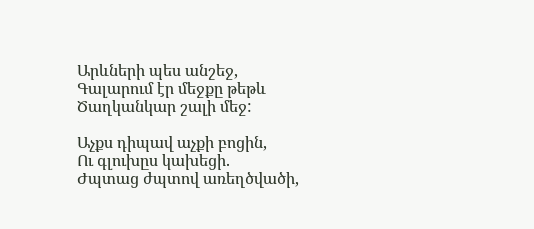Արևների պես անշեջ,
Գալարում էր մեջքը թեթև
Ծաղկանկար շալի մեջ:

Աչքս դիպավ աչքի բոցին,
Ու գլուխըս կախեցի.
Ժպտաց ժպտով առեղծվածի,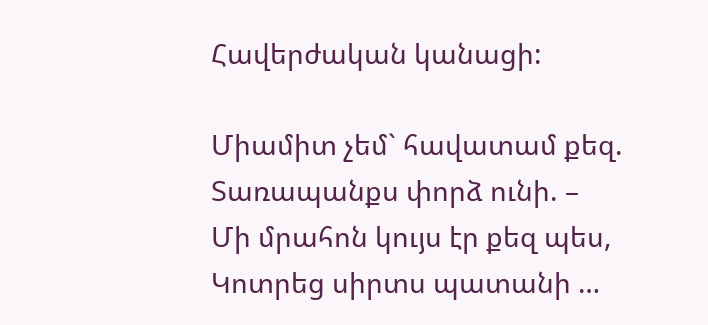Հավերժական կանացի:

Միամիտ չեմ` հավատամ քեզ.
Տառապանքս փորձ ունի. –
Մի մրահոն կույս էր քեզ պես,
Կոտրեց սիրտս պատանի …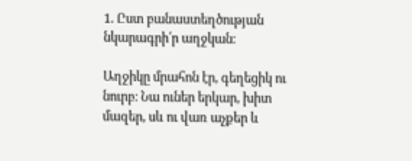1. Ըստ բանաստեղծության նկարագրի՛ր աղջկան։

Աղջիկը մրահոն էր, գեղեցիկ ու նուրբ։ Նա ուներ երկար, խիտ մազեր, սև ու վառ աչքեր և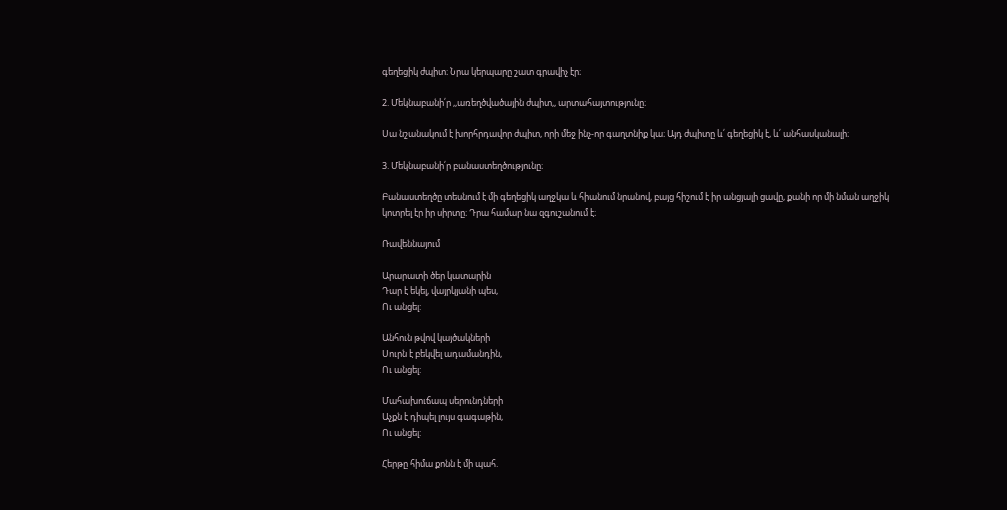գեղեցիկ ժպիտ։ Նրա կերպարը շատ գրավիչ էր։

2. Մեկնաբանի՛ր ,,առեղծվածային ժպիտ,, արտահայտությունը։

Սա նշանակում է խորհրդավոր ժպիտ, որի մեջ ինչ-որ գաղտնիք կա։ Այդ ժպիտը և՛ գեղեցիկ է, և՛ անհասկանալի։

3. Մեկնաբանի՛ր բանաստեղծությունը։

Բանաստեղծը տեսնում է մի գեղեցիկ աղջկա և հիանում նրանով, բայց հիշում է իր անցյալի ցավը, քանի որ մի նման աղջիկ կոտրել էր իր սիրտը։ Դրա համար նա զգուշանում է։

Ռավեննայում

Արարատի ծեր կատարին
Դար է եկել, վայրկյանի պես,
Ու անցել:

Անհուն թվով կայծակների
Սուրն է բեկվել ադամանդին,
Ու անցել:

Մահախուճապ սերունդների
Աչքն է դիպել լույս գագաթին,
Ու անցել:

Հերթը հիմա քոնն է մի պահ.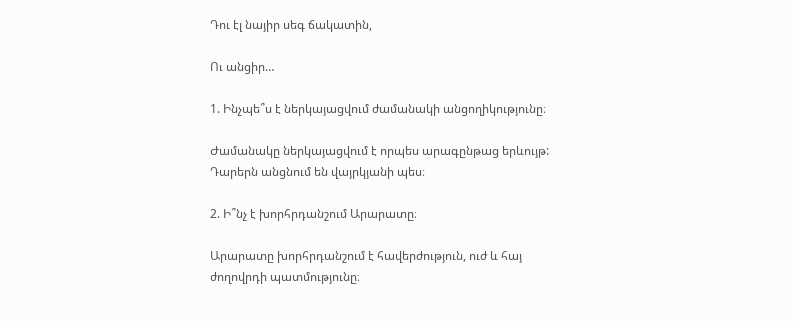Դու էլ նայիր սեգ ճակատին,

Ու անցիր…

1. Ինչպե՞ս է ներկայացվում ժամանակի անցողիկությունը։

Ժամանակը ներկայացվում է որպես արագընթաց երևույթ: Դարերն անցնում են վայրկյանի պես։

2. Ի՞նչ է խորհրդանշում Արարատը։

Արարատը խորհրդանշում է հավերժություն, ուժ և հայ ժողովրդի պատմությունը։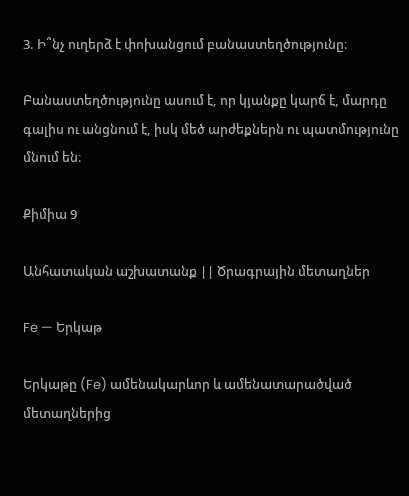3. Ի՞նչ ուղերձ է փոխանցում բանաստեղծությունը։

Բանաստեղծությունը ասում է, որ կյանքը կարճ է, մարդը գալիս ու անցնում է, իսկ մեծ արժեքներն ու պատմությունը մնում են։

Քիմիա 9

Անհատական աշխատանք || Ծրագրային մետաղներ

Fe — Երկաթ

Երկաթը (Fe) ամենակարևոր և ամենատարածված մետաղներից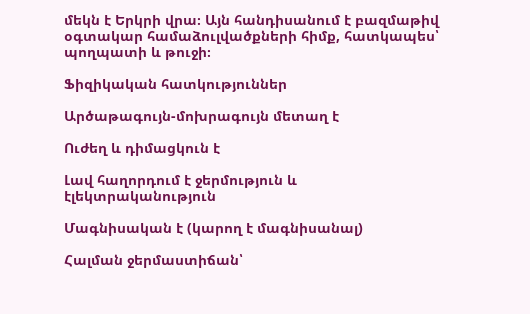մեկն է Երկրի վրա։ Այն հանդիսանում է բազմաթիվ օգտակար համաձուլվածքների հիմք, հատկապես՝ պողպատի և թուջի։

Ֆիզիկական հատկություններ

Արծաթագույն-մոխրագույն մետաղ է

Ուժեղ և դիմացկուն է

Լավ հաղորդում է ջերմություն և էլեկտրականություն

Մագնիսական է (կարող է մագնիսանալ)

Հալման ջերմաստիճան՝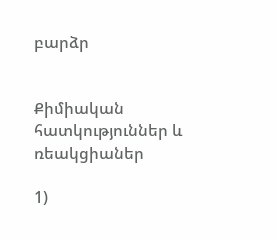բարձր


Քիմիական հատկություններ և ռեակցիաներ

1)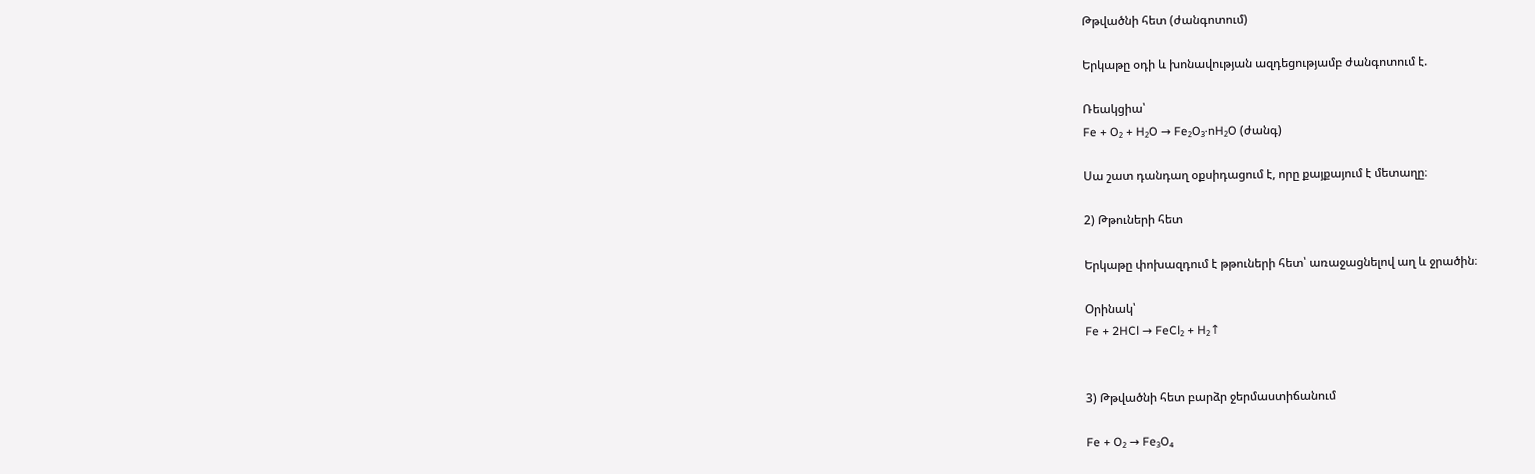Թթվածնի հետ (ժանգոտում)

Երկաթը օդի և խոնավության ազդեցությամբ ժանգոտում է.

Ռեակցիա՝
Fe + O₂ + H₂O → Fe₂O₃·nH₂O (ժանգ)

Սա շատ դանդաղ օքսիդացում է, որը քայքայում է մետաղը։

2) Թթուների հետ

Երկաթը փոխազդում է թթուների հետ՝ առաջացնելով աղ և ջրածին։

Օրինակ՝
Fe + 2HCl → FeCl₂ + H₂↑


3) Թթվածնի հետ բարձր ջերմաստիճանում

Fe + O₂ → Fe₃O₄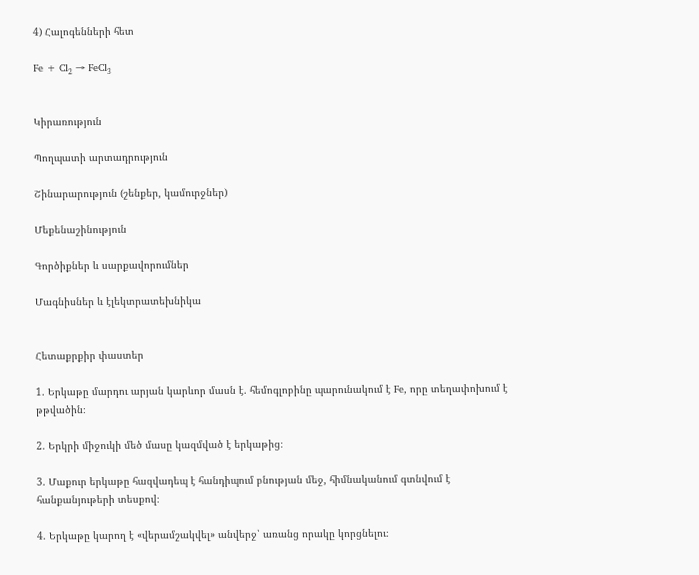4) Հալոգենների հետ

Fe + Cl₂ → FeCl₃


Կիրառություն

Պողպատի արտադրություն

Շինարարություն (շենքեր, կամուրջներ)

Մեքենաշինություն

Գործիքներ և սարքավորումներ

Մագնիսներ և էլեկտրատեխնիկա


Հետաքրքիր փաստեր

1. Երկաթը մարդու արյան կարևոր մասն է. հեմոգլոբինը պարունակում է Fe, որը տեղափոխում է թթվածին։

2. Երկրի միջուկի մեծ մասը կազմված է երկաթից։

3. Մաքուր երկաթը հազվադեպ է հանդիպում բնության մեջ, հիմնականում գտնվում է հանքանյութերի տեսքով։

4. Երկաթը կարող է «վերամշակվել» անվերջ՝ առանց որակը կորցնելու։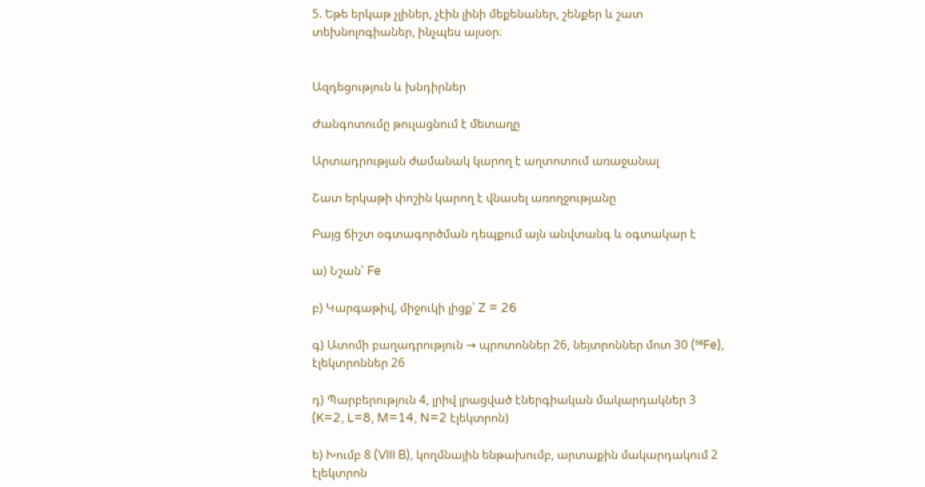5. Եթե երկաթ չլիներ, չէին լինի մեքենաներ, շենքեր և շատ տեխնոլոգիաներ, ինչպես այսօր։


Ազդեցություն և խնդիրներ

Ժանգոտումը թուլացնում է մետաղը

Արտադրության ժամանակ կարող է աղտոտում առաջանալ

Շատ երկաթի փոշին կարող է վնասել առողջությանը

Բայց ճիշտ օգտագործման դեպքում այն անվտանգ և օգտակար է

ա) Նշան՝ Fe

բ) Կարգաթիվ, միջուկի լիցք՝ Z = 26

գ) Ատոմի բաղադրություն → պրոտոններ 26, նեյտրոններ մոտ 30 (⁵⁶Fe), էլեկտրոններ 26

դ) Պարբերություն 4, լրիվ լրացված էներգիական մակարդակներ 3
(K=2, L=8, M=14, N=2 էլեկտրոն)

ե) Խումբ 8 (VIII B), կողմնային ենթախումբ, արտաքին մակարդակում 2 էլեկտրոն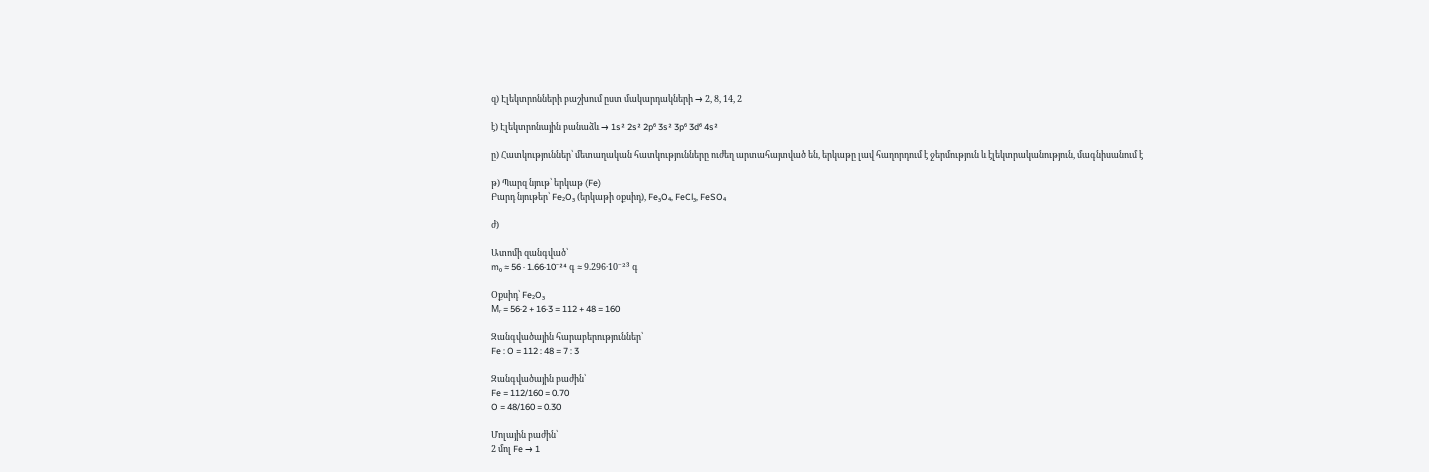զ) Էլեկտրոնների բաշխում ըստ մակարդակների → 2, 8, 14, 2

է) Էլեկտրոնային բանաձև → 1s² 2s² 2p⁶ 3s² 3p⁶ 3d⁶ 4s²

ը) Հատկություններ՝ մետաղական հատկությունները ուժեղ արտահայտված են, երկաթը լավ հաղորդում է ջերմություն և էլեկտրականություն, մագնիսանում է

թ) Պարզ նյութ՝ երկաթ (Fe)
Բարդ նյութեր՝ Fe₂O₃ (երկաթի օքսիդ), Fe₃O₄, FeCl₃, FeSO₄

ժ)

Ատոմի զանգված՝
m₀ ≈ 56 · 1.66·10⁻²⁴ գ ≈ 9.296·10⁻²³ գ

Օքսիդ՝ Fe₂O₃
Mᵣ = 56·2 + 16·3 = 112 + 48 = 160

Զանգվածային հարաբերություններ՝
Fe : O = 112 : 48 = 7 : 3

Զանգվածային բաժին՝
Fe = 112/160 = 0.70
O = 48/160 = 0.30

Մոլային բաժին՝
2 մոլ Fe → 1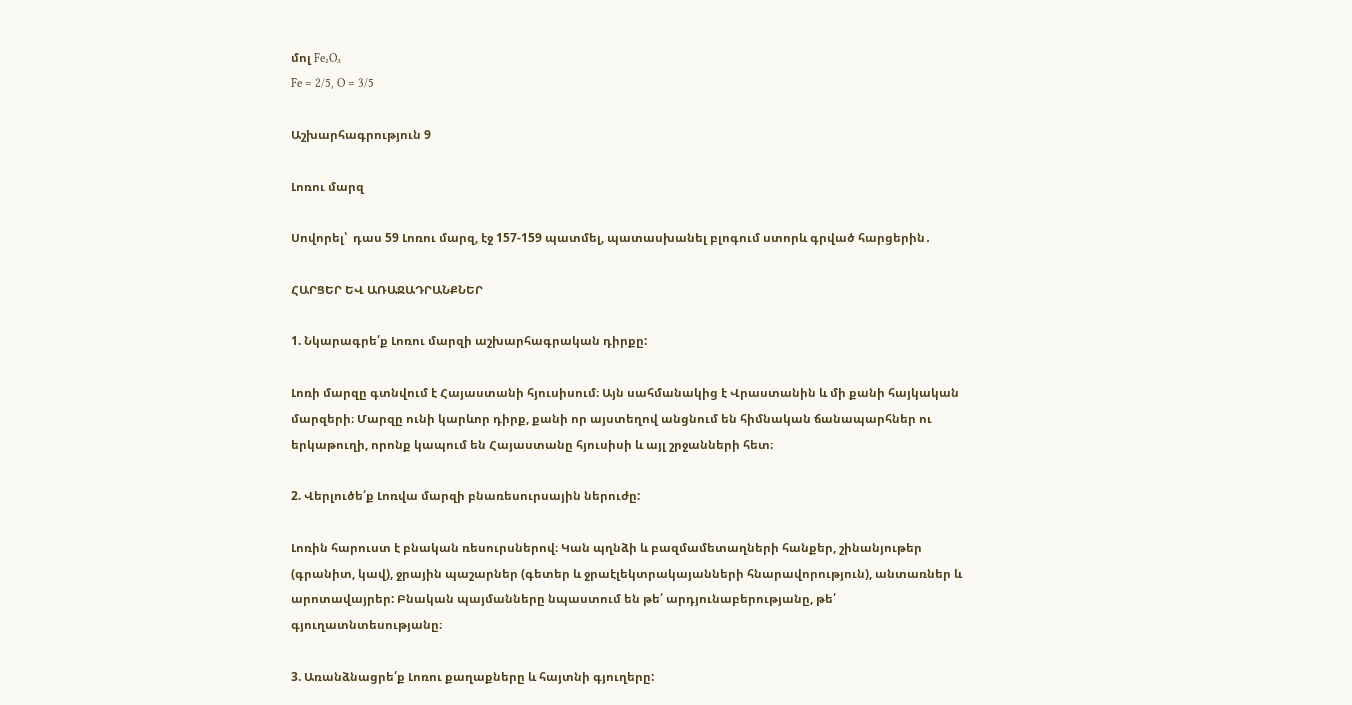մոլ Fe₂O₃
Fe = 2/5, O = 3/5

Աշխարհագրություն 9

Լոռու մարզ

Սովորել՝  դաս 59 Լոռու մարզ, էջ 157-159 պատմել, պատասխանել բլոգում ստորև գրված հարցերին․

ՀԱՐՑԵՐ ԵՎ ԱՌԱՋԱԴՐԱՆՔՆԵՐ

1. Նկարագրե՛ք Լոռու մարզի աշխարհագրական դիրքը:

Լոռի մարզը գտնվում է Հայաստանի հյուսիսում։ Այն սահմանակից է Վրաստանին և մի քանի հայկական մարզերի։ Մարզը ունի կարևոր դիրք, քանի որ այստեղով անցնում են հիմնական ճանապարհներ ու երկաթուղի, որոնք կապում են Հայաստանը հյուսիսի և այլ շրջանների հետ։

2. Վերլուծե՛ք Լոռվա մարզի բնառեսուրսային ներուժը:

Լոռին հարուստ է բնական ռեսուրսներով։ Կան պղնձի և բազմամետաղների հանքեր, շինանյութեր (գրանիտ, կավ), ջրային պաշարներ (գետեր և ջրաէլեկտրակայանների հնարավորություն), անտառներ և արոտավայրեր: Բնական պայմանները նպաստում են թե՛ արդյունաբերությանը, թե՛ գյուղատնտեսությանը։

3. Առանձնացրե՛ք Լոռու քաղաքները և հայտնի գյուղերը: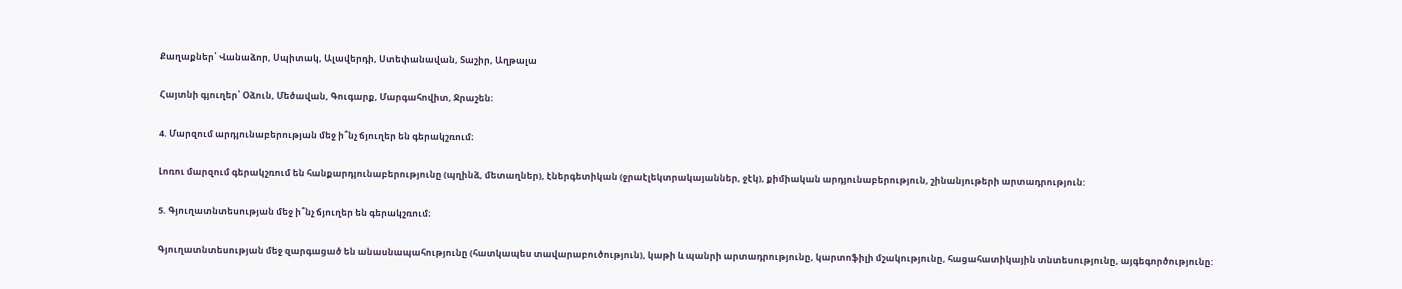Քաղաքներ՝ Վանաձոր, Սպիտակ, Ալավերդի, Ստեփանավան, Տաշիր, Աղթալա

Հայտնի գյուղեր՝ Օձուն, Մեծավան, Գուգարք, Մարգահովիտ, Ջրաշեն։

4. Մարզում արդյունաբերության մեջ ի՞նչ ճյուղեր են գերակշռում։

Լոռու մարզում գերակշռում են հանքարդյունաբերությունը (պղինձ, մետաղներ), էներգետիկան (ջրաէլեկտրակայաններ, ջէկ), քիմիական արդյունաբերություն, շինանյութերի արտադրություն:

5. Գյուղատնտեսության մեջ ի՞նչ ճյուղեր են գերակշռում։

Գյուղատնտեսության մեջ զարգացած են անասնապահությունը (հատկապես տավարաբուծություն), կաթի և պանրի արտադրությունը, կարտոֆիլի մշակությունը, հացահատիկային տնտեսությունը, այգեգործությունը: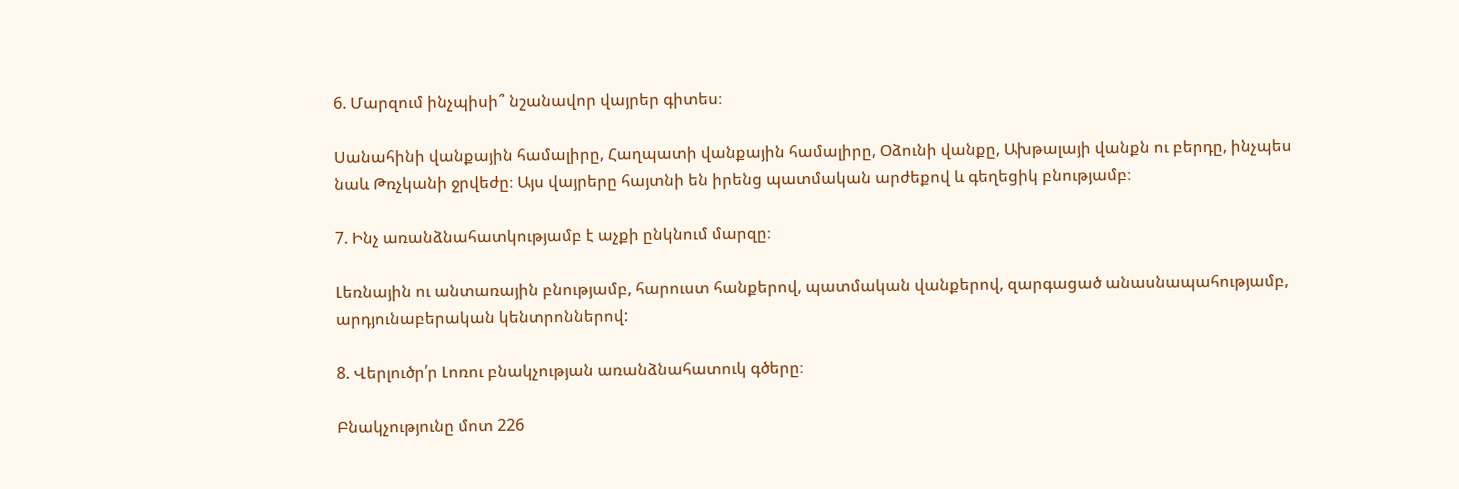6. Մարզում ինչպիսի՞ նշանավոր վայրեր գիտես։

Սանահինի վանքային համալիրը, Հաղպատի վանքային համալիրը, Օձունի վանքը, Ախթալայի վանքն ու բերդը, ինչպես նաև Թռչկանի ջրվեժը։ Այս վայրերը հայտնի են իրենց պատմական արժեքով և գեղեցիկ բնությամբ։

7. Ինչ առանձնահատկությամբ է աչքի ընկնում մարզը։

Լեռնային ու անտառային բնությամբ, հարուստ հանքերով, պատմական վանքերով, զարգացած անասնապահությամբ, արդյունաբերական կենտրոններով:

8. Վերլուծր՛ր Լոռու բնակչության առանձնահատուկ գծերը։

Բնակչությունը մոտ 226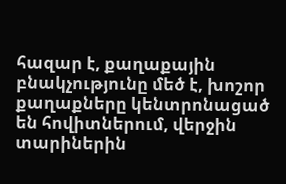հազար է, քաղաքային բնակչությունը մեծ է, խոշոր քաղաքները կենտրոնացած են հովիտներում, վերջին տարիներին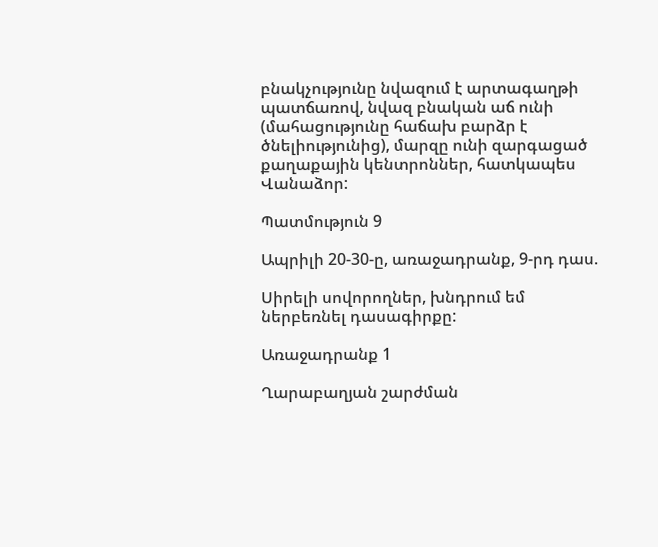բնակչությունը նվազում է արտագաղթի պատճառով, նվազ բնական աճ ունի (մահացությունը հաճախ բարձր է ծնելիությունից), մարզը ունի զարգացած քաղաքային կենտրոններ, հատկապես Վանաձոր:

Պատմություն 9

Ապրիլի 20-30-ը, առաջադրանք, 9-րդ դաս.

Սիրելի սովորողներ, խնդրում եմ ներբեռնել դասագիրքը:

Առաջադրանք 1

Ղարաբաղյան շարժման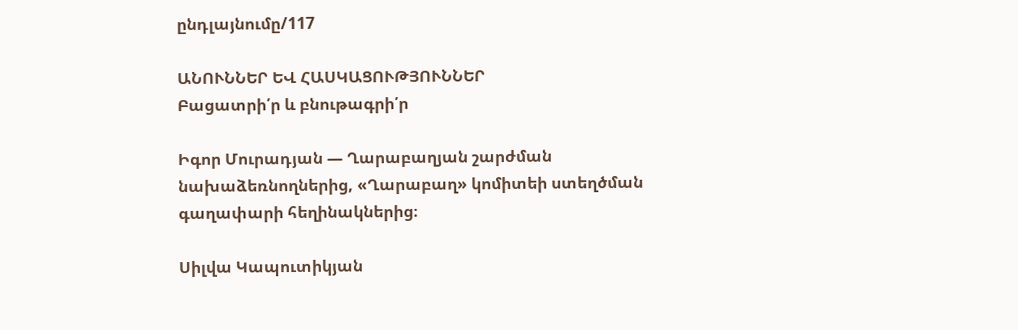ընդլայնումը/117

ԱՆՈՒՆՆԵՐ ԵՎ ՀԱՍԿԱՑՈՒԹՅՈՒՆՆԵՐ
Բացատրի՛ր և բնութագրի՛ր

Իգոր Մուրադյան — Ղարաբաղյան շարժման նախաձեռնողներից, «Ղարաբաղ» կոմիտեի ստեղծման գաղափարի հեղինակներից։

Սիլվա Կապուտիկյան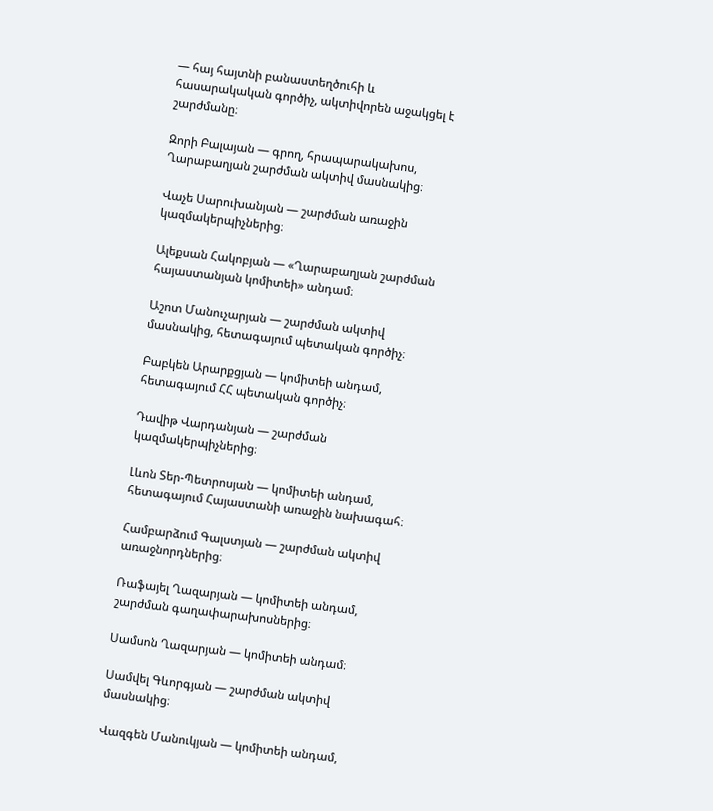— հայ հայտնի բանաստեղծուհի և հասարակական գործիչ, ակտիվորեն աջակցել է շարժմանը։

Զորի Բալայան — գրող, հրապարակախոս, Ղարաբաղյան շարժման ակտիվ մասնակից։

Վաչե Սարուխանյան — շարժման առաջին կազմակերպիչներից։

Ալեքսան Հակոբյան — «Ղարաբաղյան շարժման հայաստանյան կոմիտեի» անդամ։

Աշոտ Մանուչարյան — շարժման ակտիվ մասնակից, հետագայում պետական գործիչ։

Բաբկեն Արարքցյան — կոմիտեի անդամ, հետագայում ՀՀ պետական գործիչ։

Դավիթ Վարդանյան — շարժման կազմակերպիչներից։

Լևոն Տեր-Պետրոսյան — կոմիտեի անդամ, հետագայում Հայաստանի առաջին նախագահ։

Համբարձում Գալստյան — շարժման ակտիվ առաջնորդներից։

Ռաֆայել Ղազարյան — կոմիտեի անդամ, շարժման գաղափարախոսներից։

Սամսոն Ղազարյան — կոմիտեի անդամ։

Սամվել Գևորգյան — շարժման ակտիվ մասնակից։

Վազգեն Մանուկյան — կոմիտեի անդամ,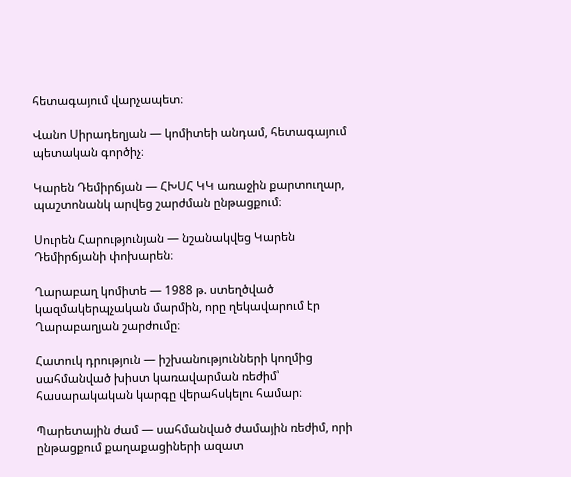հետագայում վարչապետ։

Վանո Սիրադեղյան — կոմիտեի անդամ, հետագայում պետական գործիչ։

Կարեն Դեմիրճյան — ՀԽՍՀ ԿԿ առաջին քարտուղար, պաշտոնանկ արվեց շարժման ընթացքում։

Սուրեն Հարությունյան — նշանակվեց Կարեն Դեմիրճյանի փոխարեն։

Ղարաբաղ կոմիտե — 1988 թ. ստեղծված կազմակերպչական մարմին, որը ղեկավարում էր Ղարաբաղյան շարժումը։

Հատուկ դրություն — իշխանությունների կողմից սահմանված խիստ կառավարման ռեժիմ՝ հասարակական կարգը վերահսկելու համար։

Պարետային ժամ — սահմանված ժամային ռեժիմ, որի ընթացքում քաղաքացիների ազատ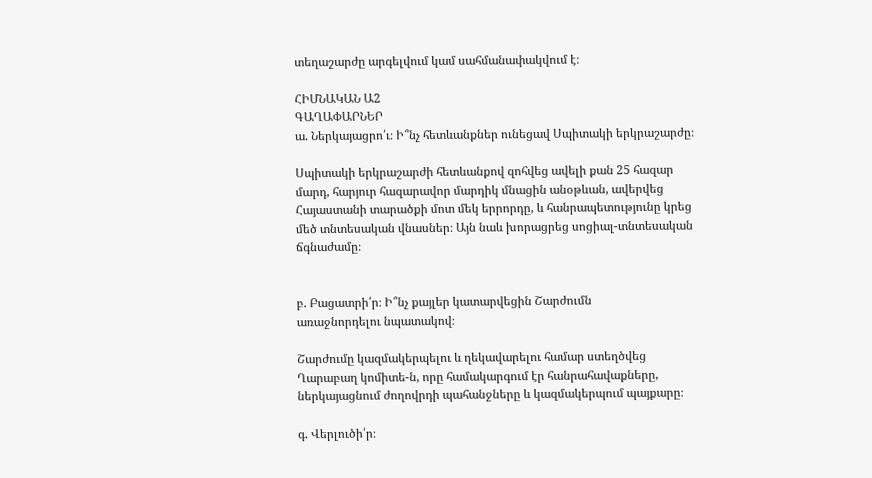տեղաշարժը արգելվում կամ սահմանափակվում է։

ՀԻՄՆԱԿԱՆ Ա2
ԳԱՂԱՓԱՐՆԵՐ
ա. Ներկայացրո՛ւ։ Ի՞նչ հետևանքներ ունեցավ Սպիտակի երկրաշարժը։

Սպիտակի երկրաշարժի հետևանքով զոհվեց ավելի քան 25 հազար մարդ, հարյուր հազարավոր մարդիկ մնացին անօթևան, ավերվեց Հայաստանի տարածքի մոտ մեկ երրորդը, և հանրապետությունը կրեց մեծ տնտեսական վնասներ։ Այն նաև խորացրեց սոցիալ-տնտեսական ճգնաժամը։


բ. Բացատրի՛ր։ Ի՞նչ քայլեր կատարվեցին Շարժումն
առաջնորդելու նպատակով։

Շարժումը կազմակերպելու և ղեկավարելու համար ստեղծվեց Ղարաբաղ կոմիտե-ն, որը համակարգում էր հանրահավաքները, ներկայացնում ժողովրդի պահանջները և կազմակերպում պայքարը։

գ. Վերլուծի՛ր։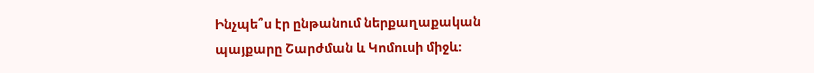Ինչպե՞ս էր ընթանում ներքաղաքական
պայքարը Շարժման և Կոմուսի միջև։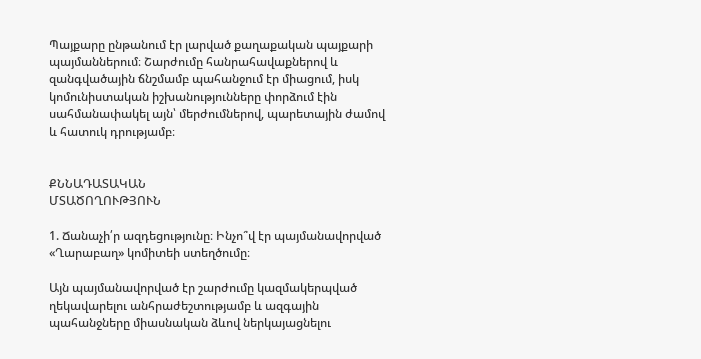Պայքարը ընթանում էր լարված քաղաքական պայքարի պայմաններում։ Շարժումը հանրահավաքներով և զանգվածային ճնշմամբ պահանջում էր միացում, իսկ կոմունիստական իշխանությունները փորձում էին սահմանափակել այն՝ մերժումներով, պարետային ժամով և հատուկ դրությամբ։


ՔՆՆԱԴԱՏԱԿԱՆ
ՄՏԱԾՈՂՈՒԹՅՈՒՆ

1. Ճանաչի՛ր ազդեցությունը։ Ինչո՞վ էր պայմանավորված «Ղարաբաղ» կոմիտեի ստեղծումը։

Այն պայմանավորված էր շարժումը կազմակերպված ղեկավարելու անհրաժեշտությամբ և ազգային պահանջները միասնական ձևով ներկայացնելու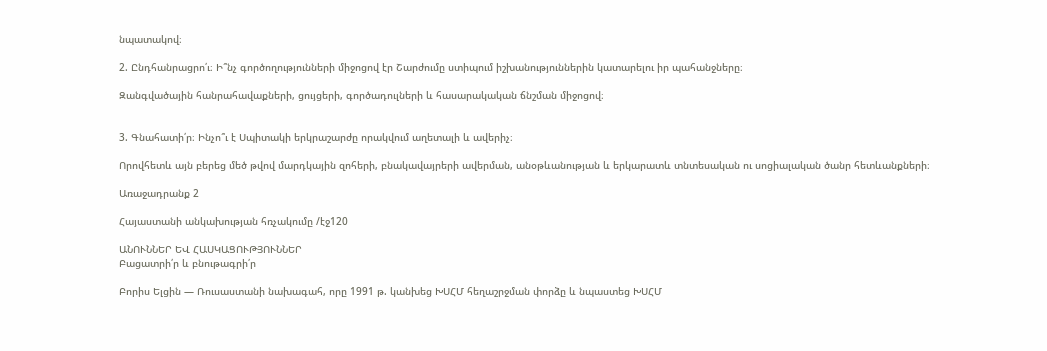նպատակով։

2. Ընդհանրացրո՛ւ։ Ի՞նչ գործողությունների միջոցով էր Շարժումը ստիպում իշխանություններին կատարելու իր պահանջները։

Զանգվածային հանրահավաքների, ցույցերի, գործադուլների և հասարակական ճնշման միջոցով։


3. Գնահատի՛ր։ Ինչո՞ւ է Սպիտակի երկրաշարժը որակվում աղետալի և ավերիչ։

Որովհետև այն բերեց մեծ թվով մարդկային զոհերի, բնակավայրերի ավերման, անօթևանության և երկարատև տնտեսական ու սոցիալական ծանր հետևանքների։

Առաջադրանք 2

Հայաստանի անկախության հռչակումը /էջ120

ԱՆՈՒՆՆԵՐ ԵՎ ՀԱՍԿԱՑՈՒԹՅՈՒՆՆԵՐ
Բացատրի՛ր և բնութագրի՛ր

Բորիս Ելցին — Ռուսաստանի նախագահ, որը 1991 թ. կանխեց ԽՍՀՄ հեղաշրջման փորձը և նպաստեց ԽՍՀՄ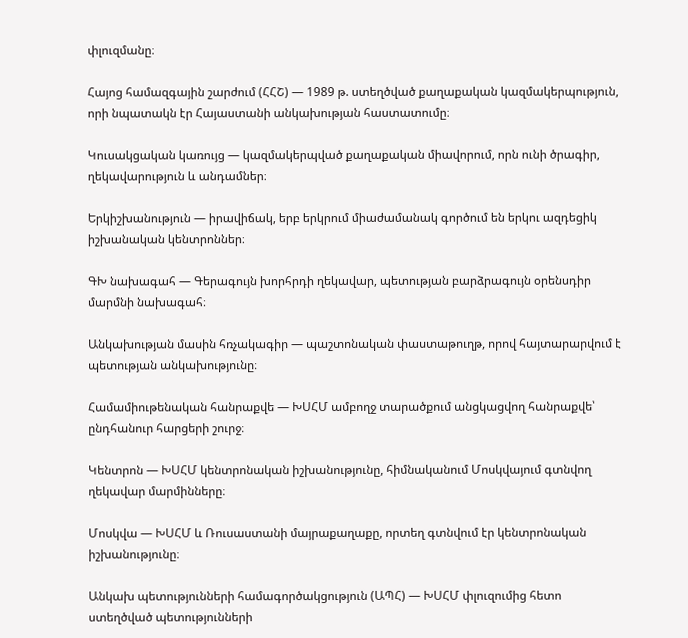փլուզմանը։

Հայոց համազգային շարժում (ՀՀՇ) — 1989 թ. ստեղծված քաղաքական կազմակերպություն, որի նպատակն էր Հայաստանի անկախության հաստատումը։

Կուսակցական կառույց — կազմակերպված քաղաքական միավորում, որն ունի ծրագիր, ղեկավարություն և անդամներ։

Երկիշխանություն — իրավիճակ, երբ երկրում միաժամանակ գործում են երկու ազդեցիկ իշխանական կենտրոններ։

ԳԽ նախագահ — Գերագույն խորհրդի ղեկավար, պետության բարձրագույն օրենսդիր մարմնի նախագահ։

Անկախության մասին հռչակագիր — պաշտոնական փաստաթուղթ, որով հայտարարվում է պետության անկախությունը։

Համամիութենական հանրաքվե — ԽՍՀՄ ամբողջ տարածքում անցկացվող հանրաքվե՝ ընդհանուր հարցերի շուրջ։

Կենտրոն — ԽՍՀՄ կենտրոնական իշխանությունը, հիմնականում Մոսկվայում գտնվող ղեկավար մարմինները։

Մոսկվա — ԽՍՀՄ և Ռուսաստանի մայրաքաղաքը, որտեղ գտնվում էր կենտրոնական իշխանությունը։

Անկախ պետությունների համագործակցություն (ԱՊՀ) — ԽՍՀՄ փլուզումից հետո ստեղծված պետությունների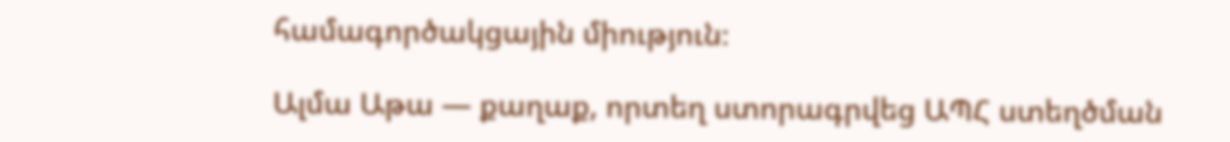համագործակցային միություն։

Ալմա Աթա — քաղաք, որտեղ ստորագրվեց ԱՊՀ ստեղծման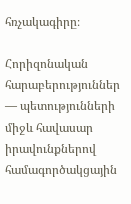հռչակագիրը։

Հորիզոնական հարաբերություններ — պետությունների միջև հավասար իրավունքներով համագործակցային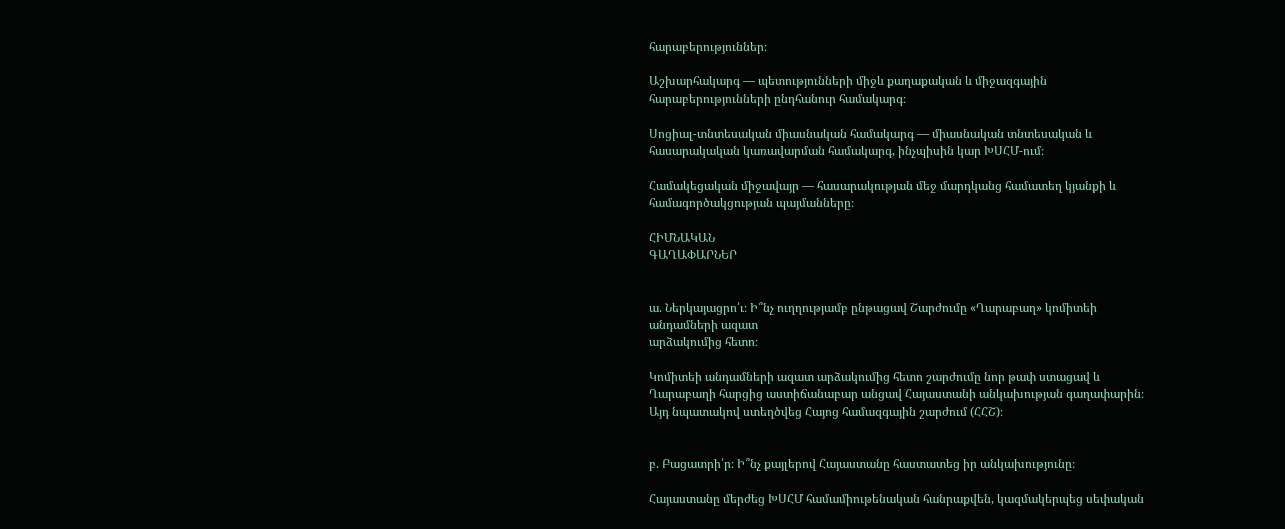հարաբերություններ։

Աշխարհակարգ — պետությունների միջև քաղաքական և միջազգային հարաբերությունների ընդհանուր համակարգ։

Սոցիալ-տնտեսական միասնական համակարգ — միասնական տնտեսական և հասարակական կառավարման համակարգ, ինչպիսին կար ԽՍՀՄ-ում։

Համակեցական միջավայր — հասարակության մեջ մարդկանց համատեղ կյանքի և համագործակցության պայմանները։

ՀԻՄՆԱԿԱՆ
ԳԱՂԱՓԱՐՆԵՐ


ա. Ներկայացրո՛ւ։ Ի՞նչ ուղղությամբ ընթացավ Շարժումը «Ղարաբաղ» կոմիտեի անդամների ազատ
արձակումից հետո։

Կոմիտեի անդամների ազատ արձակումից հետո շարժումը նոր թափ ստացավ և Ղարաբաղի հարցից աստիճանաբար անցավ Հայաստանի անկախության գաղափարին։ Այդ նպատակով ստեղծվեց Հայոց համազգային շարժում (ՀՀՇ)։


բ. Բացատրի՛ր։ Ի՞նչ քայլերով Հայաստանը հաստատեց իր անկախությունը։

Հայաստանը մերժեց ԽՍՀՄ համամիութենական հանրաքվեն, կազմակերպեց սեփական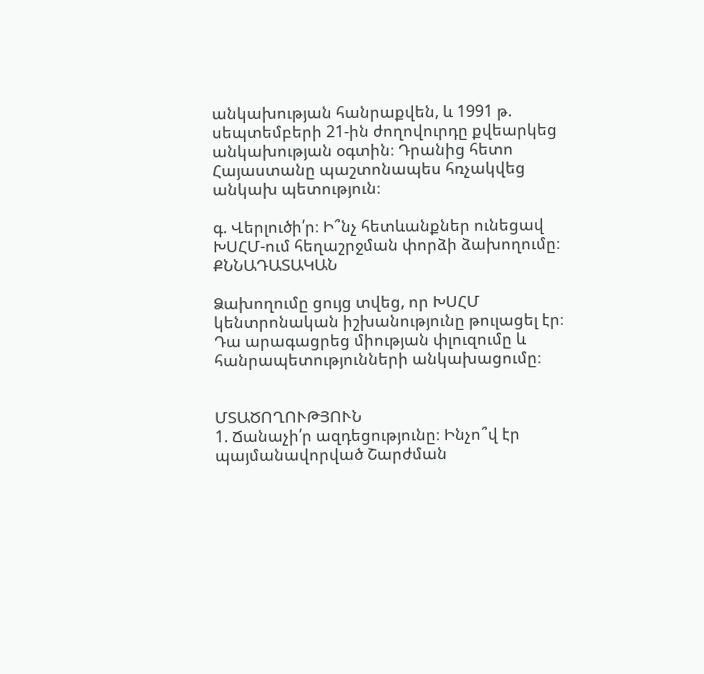անկախության հանրաքվեն, և 1991 թ. սեպտեմբերի 21-ին ժողովուրդը քվեարկեց անկախության օգտին։ Դրանից հետո Հայաստանը պաշտոնապես հռչակվեց անկախ պետություն։

գ. Վերլուծի՛ր։ Ի՞նչ հետևանքներ ունեցավ ԽՍՀՄ-ում հեղաշրջման փորձի ձախողումը։
ՔՆՆԱԴԱՏԱԿԱՆ

Ձախողումը ցույց տվեց, որ ԽՍՀՄ կենտրոնական իշխանությունը թուլացել էր։ Դա արագացրեց միության փլուզումը և հանրապետությունների անկախացումը։


ՄՏԱԾՈՂՈՒԹՅՈՒՆ
1. Ճանաչի՛ր ազդեցությունը։ Ինչո՞վ էր պայմանավորված Շարժման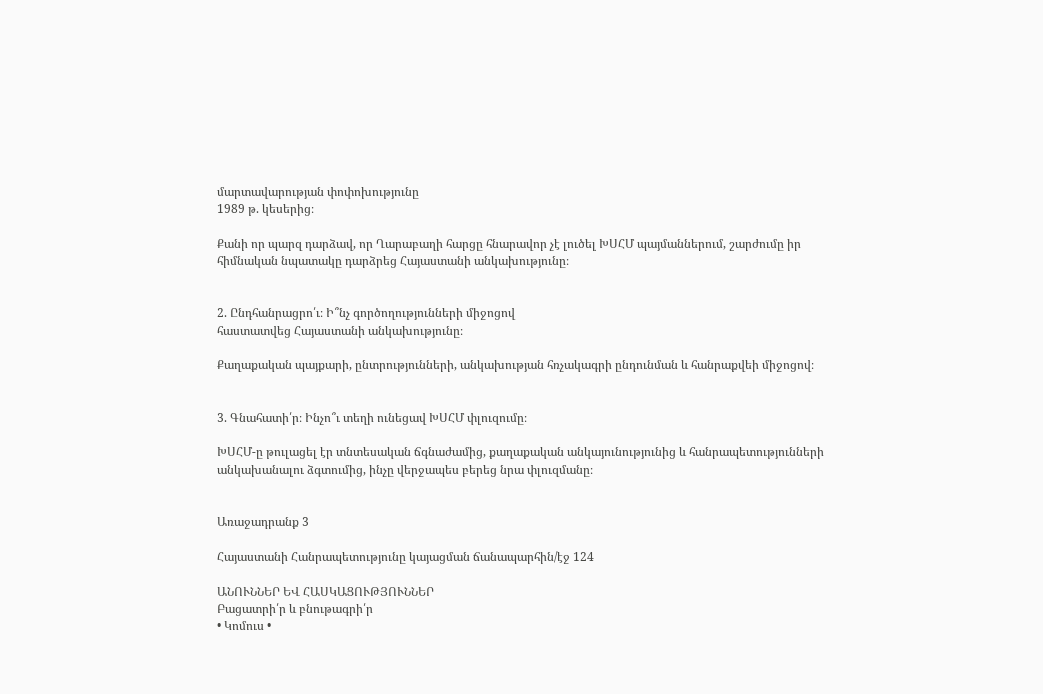մարտավարության փոփոխությունը
1989 թ. կեսերից։

Քանի որ պարզ դարձավ, որ Ղարաբաղի հարցը հնարավոր չէ լուծել ԽՍՀՄ պայմաններում, շարժումը իր հիմնական նպատակը դարձրեց Հայաստանի անկախությունը։


2. Ընդհանրացրո՛ւ։ Ի՞նչ գործողությունների միջոցով
հաստատվեց Հայաստանի անկախությունը։

Քաղաքական պայքարի, ընտրությունների, անկախության հռչակագրի ընդունման և հանրաքվեի միջոցով։


3. Գնահատի՛ր։ Ինչո՞ւ տեղի ունեցավ ԽՍՀՄ փլուզումը։

ԽՍՀՄ-ը թուլացել էր տնտեսական ճգնաժամից, քաղաքական անկայունությունից և հանրապետությունների անկախանալու ձգտումից, ինչը վերջապես բերեց նրա փլուզմանը։


Առաջադրանք 3

Հայաստանի Հանրապետությունը կայացման ճանապարհին/էջ 124

ԱՆՈՒՆՆԵՐ ԵՎ ՀԱՍԿԱՑՈՒԹՅՈՒՆՆԵՐ
Բացատրի՛ր և բնութագրի՛ր
• Կոմուս •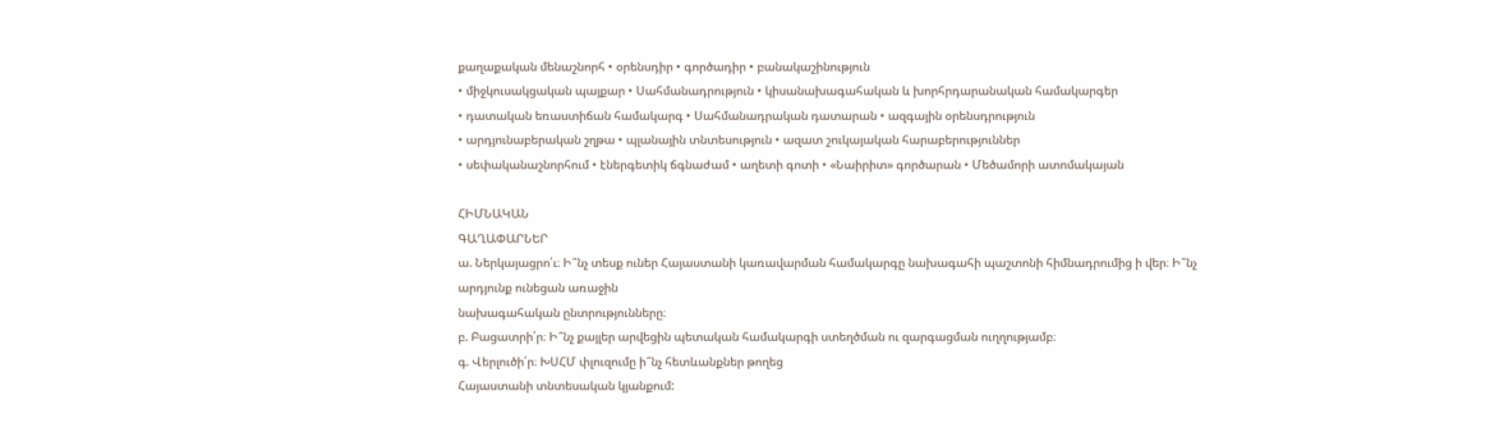քաղաքական մենաշնորհ • օրենսդիր • գործադիր • բանակաշինություն
• միջկուսակցական պայքար • Սահմանադրություն • կիսանախագահական և խորհրդարանական համակարգեր
• դատական եռաստիճան համակարգ • Սահմանադրական դատարան • ազգային օրենսդրություն
• արդյունաբերական շղթա • պլանային տնտեսություն • ազատ շուկայական հարաբերություններ
• սեփականաշնորհում • էներգետիկ ճգնաժամ • աղետի գոտի • «Նաիրիտ» գործարան • Մեծամորի ատոմակայան

ՀԻՄՆԱԿԱՆ
ԳԱՂԱՓԱՐՆԵՐ
ա. Ներկայացրո՛ւ։ Ի՞նչ տեսք ուներ Հայաստանի կառավարման համակարգը նախագահի պաշտոնի հիմնադրումից ի վեր։ Ի՞նչ արդյունք ունեցան առաջին
նախագահական ընտրությունները։
բ. Բացատրի՛ր։ Ի՞նչ քայլեր արվեցին պետական համակարգի ստեղծման ու զարգացման ուղղությամբ։
գ. Վերլուծի՛ր։ ԽՍՀՄ փլուզումը ի՞նչ հետևանքներ թողեց
Հայաստանի տնտեսական կյանքում: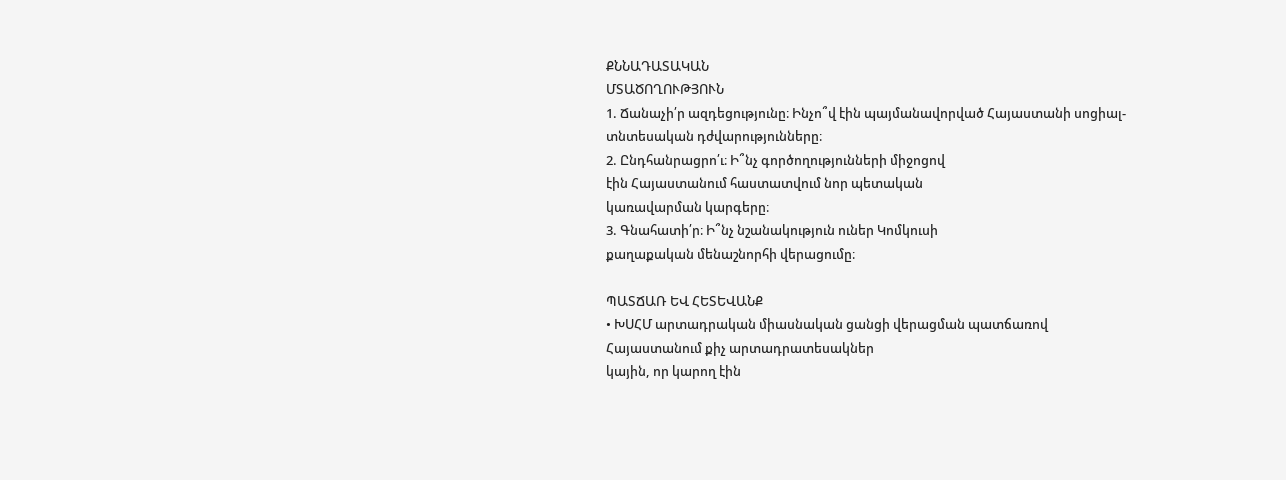ՔՆՆԱԴԱՏԱԿԱՆ
ՄՏԱԾՈՂՈՒԹՅՈՒՆ
1. Ճանաչի՛ր ազդեցությունը։ Ինչո՞վ էին պայմանավորված Հայաստանի սոցիալ-տնտեսական դժվարությունները։
2. Ընդհանրացրո՛ւ։ Ի՞նչ գործողությունների միջոցով
էին Հայաստանում հաստատվում նոր պետական
կառավարման կարգերը։
3. Գնահատի՛ր։ Ի՞նչ նշանակություն ուներ Կոմկուսի
քաղաքական մենաշնորհի վերացումը։

ՊԱՏՃԱՌ ԵՎ ՀԵՏԵՎԱՆՔ
• ԽՍՀՄ արտադրական միասնական ցանցի վերացման պատճառով Հայաստանում քիչ արտադրատեսակներ
կային, որ կարող էին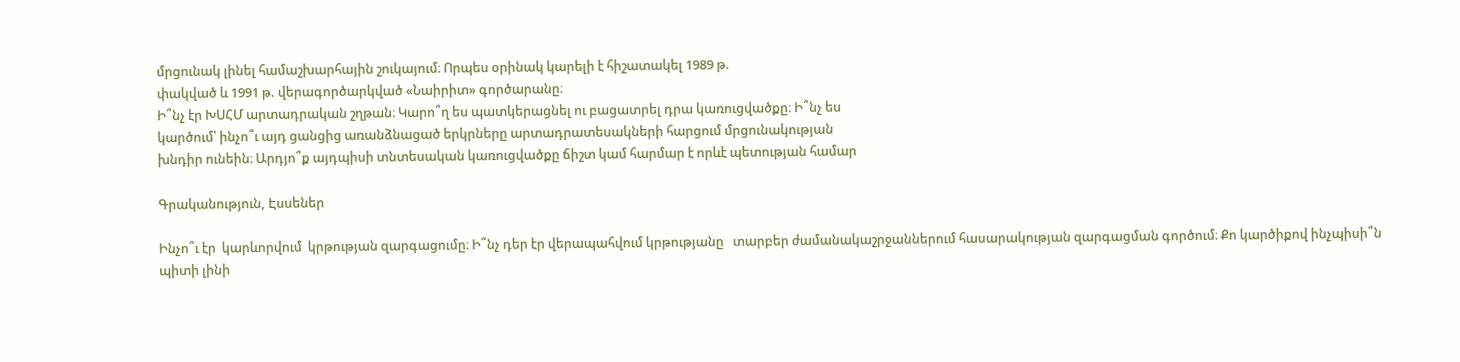մրցունակ լինել համաշխարհային շուկայում։ Որպես օրինակ կարելի է հիշատակել 1989 թ.
փակված և 1991 թ. վերագործարկված «Նաիրիտ» գործարանը։
Ի՞նչ էր ԽՍՀՄ արտադրական շղթան։ Կարո՞ղ ես պատկերացնել ու բացատրել դրա կառուցվածքը։ Ի՞նչ ես
կարծում՝ ինչո՞ւ այդ ցանցից առանձնացած երկրները արտադրատեսակների հարցում մրցունակության
խնդիր ունեին։ Արդյո՞ք այդպիսի տնտեսական կառուցվածքը ճիշտ կամ հարմար է որևէ պետության համար

Գրականություն, Էսսեներ

Ինչո՞ւ էր  կարևորվում  կրթության զարգացումը։ Ի՞նչ դեր էր վերապահվում կրթությանը   տարբեր ժամանակաշրջաններում հասարակության զարգացման գործում։ Քո կարծիքով ինչպիսի՞ն  պիտի լինի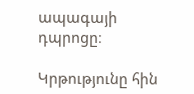ապագայի դպրոցը։

Կրթությունը հին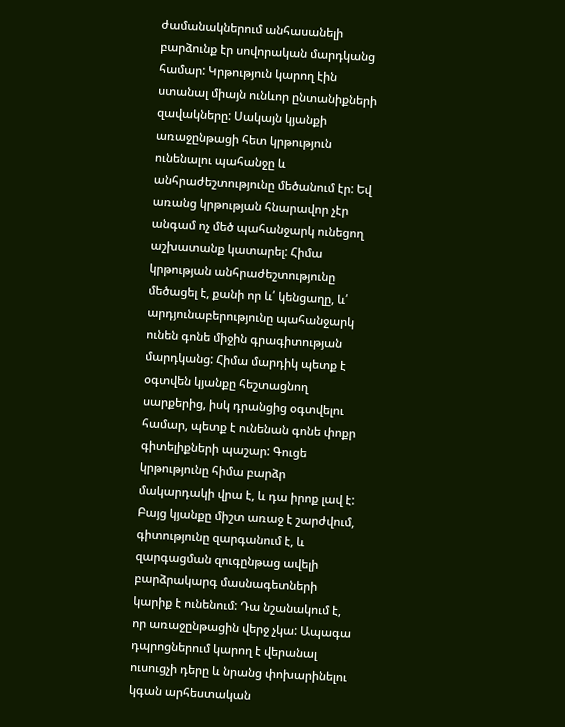ժամանակներում անհասանելի բարձունք էր սովորական մարդկանց համար: Կրթություն կարող էին ստանալ միայն ունևոր ընտանիքների զավակները: Սակայն կյանքի առաջընթացի հետ կրթություն ունենալու պահանջը և անհրաժեշտությունը մեծանում էր: Եվ առանց կրթության հնարավոր չէր անգամ ոչ մեծ պահանջարկ ունեցող աշխատանք կատարել: Հիմա կրթության անհրաժեշտությունը մեծացել է, քանի որ և՛ կենցաղը, և՛ արդյունաբերությունը պահանջարկ ունեն գոնե միջին գրագիտության մարդկանց: Հիմա մարդիկ պետք է օգտվեն կյանքը հեշտացնող սարքերից, իսկ դրանցից օգտվելու համար, պետք է ունենան գոնե փոքր գիտելիքների պաշար: Գուցե կրթությունը հիմա բարձր մակարդակի վրա է, և դա իրոք լավ է: Բայց կյանքը միշտ առաջ է շարժվում, գիտությունը զարգանում է, և զարգացման զուգընթաց ավելի բարձրակարգ մասնագետների կարիք է ունենում: Դա նշանակում է, որ առաջընթացին վերջ չկա: Ապագա դպրոցներում կարող է վերանալ ուսուցչի դերը և նրանց փոխարինելու կգան արհեստական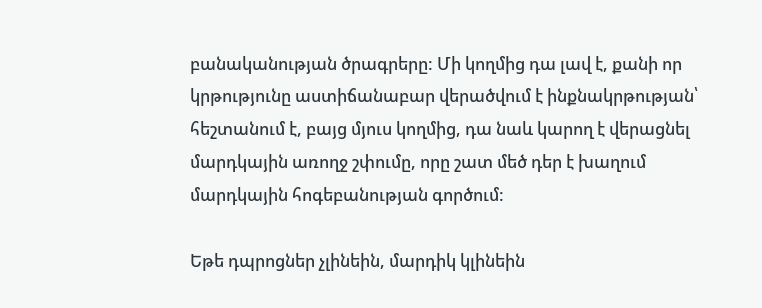բանականության ծրագրերը: Մի կողմից դա լավ է, քանի որ կրթությունը աստիճանաբար վերածվում է ինքնակրթության՝ հեշտանում է, բայց մյուս կողմից, դա նաև կարող է վերացնել մարդկային առողջ շփումը, որը շատ մեծ դեր է խաղում մարդկային հոգեբանության գործում:

Եթե դպրոցներ չլինեին, մարդիկ կլինեին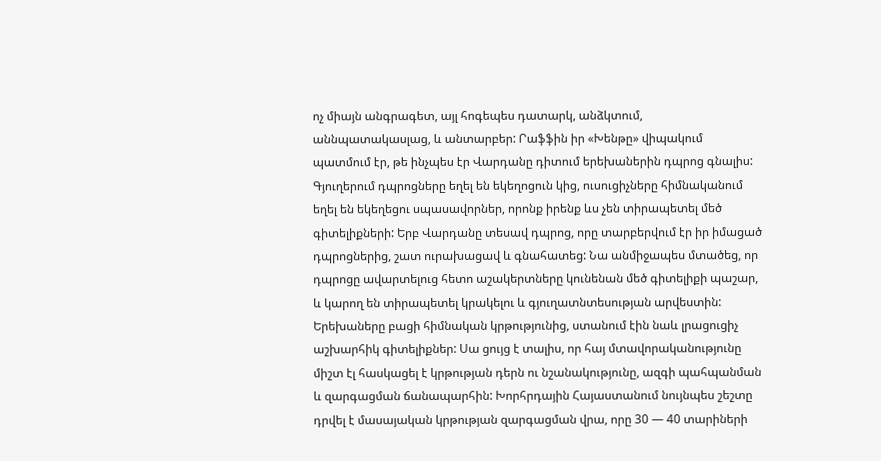ոչ միայն անգրագետ, այլ հոգեպես դատարկ, անձկտում, աննպատակասլաց, և անտարբեր: Րաֆֆին իր «Խենթը» վիպակում պատմում էր, թե ինչպես էր Վարդանը դիտում երեխաներին դպրոց գնալիս: Գյուղերում դպրոցները եղել են եկեղոցուն կից, ուսուցիչները հիմնականում եղել են եկեղեցու սպասավորներ, որոնք իրենք ևս չեն տիրապետել մեծ գիտելիքների: Երբ Վարդանը տեսավ դպրոց, որը տարբերվում էր իր իմացած դպրոցներից, շատ ուրախացավ և գնահատեց: Նա անմիջապես մտածեց, որ դպրոցը ավարտելուց հետո աշակերտները կունենան մեծ գիտելիքի պաշար, և կարող են տիրապետել կրակելու և գյուղատնտեսության արվեստին: Երեխաները բացի հիմնական կրթությունից, ստանում էին նաև լրացուցիչ աշխարհիկ գիտելիքներ: Սա ցույց է տալիս, որ հայ մտավորականությունը միշտ էլ հասկացել է կրթության դերն ու նշանակությունը, ազգի պահպանման և զարգացման ճանապարհին: Խորհրդային Հայաստանում նույնպես շեշտը դրվել է մասայական կրթության զարգացման վրա, որը 30 — 40 տարիների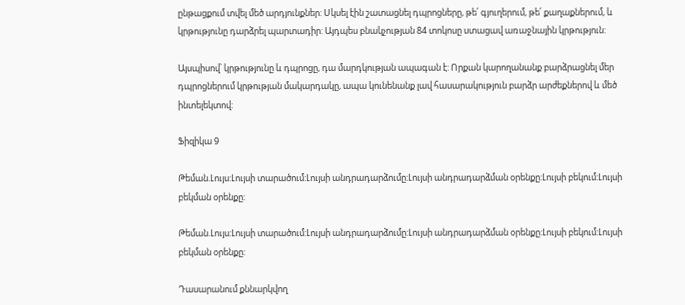ընթացքում տվել մեծ արդյունքներ: Սկսել էին շատացնել դպրոցները, թե՛ գյուղերում, թե՛ քաղաքներում, և կրթությունը դարձրել պարտադիր: Այդպես բնակչության 84 տոկոսը ստացավ առաջնային կրթություն:

Այսպիսով՝ կրթությունը և դպրոցը, դա մարդկության ապագան է: Որքան կարողանանք բարձրացնել մեր դպրոցներում կրթության մակարդակը, ապա կունենանք լավ հասարակություն բարձր արժեքներով և մեծ ինտելեկտով:

Ֆիզիկա 9

Թեման.Լույս:Լույսի տարածում:Լույսի անդրադարձումը:Լույսի անդրադարձման օրենքը:Լույսի բեկում:Լույսի բեկման օրենքը:

Թեման.Լույս:Լույսի տարածում:Լույսի անդրադարձումը:Լույսի անդրադարձման օրենքը:Լույսի բեկում:Լույսի բեկման օրենքը:

Դասարանում քննարկվող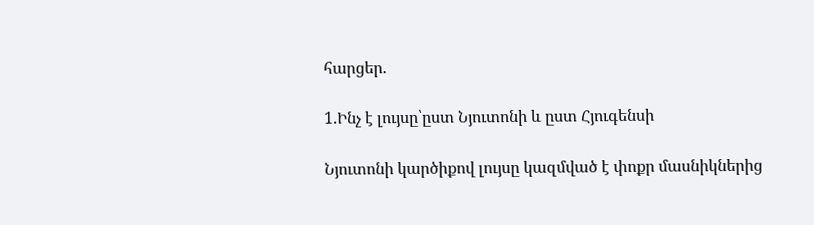հարցեր.

1.Ինչ է լույսը՝ըստ Նյուտոնի և ըստ Հյուգենսի

Նյուտոնի կարծիքով լույսը կազմված է փոքր մասնիկներից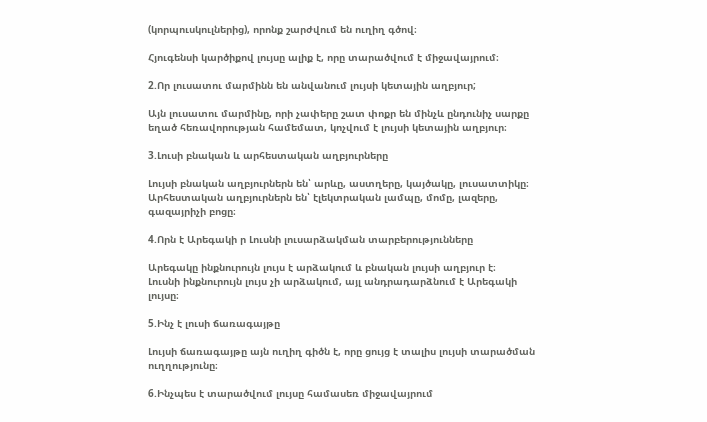(կորպուսկուլներից), որոնք շարժվում են ուղիղ գծով։

Հյուգենսի կարծիքով լույսը ալիք է, որը տարածվում է միջավայրում։

2.Որ լուսատու մարմինն են անվանում լույսի կետային աղբյուր;

Այն լուսատու մարմինը, որի չափերը շատ փոքր են մինչև ընդունիչ սարքը եղած հեռավորության համեմատ, կոչվում է լույսի կետային աղբյուր։

3.Լուսի բնական և արհեստական աղբյուրները

Լույսի բնական աղբյուրներն են՝ արևը, աստղերը, կայծակը, լուսատտիկը։
Արհեստական աղբյուրներն են՝ էլեկտրական լամպը, մոմը, լազերը, գազայրիչի բոցը։

4.Որն է Արեգակի ր Լուսնի լուսարձակման տարբերությունները

Արեգակը ինքնուրույն լույս է արձակում և բնական լույսի աղբյուր է։
Լուսնի ինքնուրույն լույս չի արձակում, այլ անդրադարձնում է Արեգակի լույսը։

5.Ինչ է լուսի ճառագայթը

Լույսի ճառագայթը այն ուղիղ գիծն է, որը ցույց է տալիս լույսի տարածման ուղղությունը։

6.Ինչպես է տարածվում լույսը համասեռ միջավայրում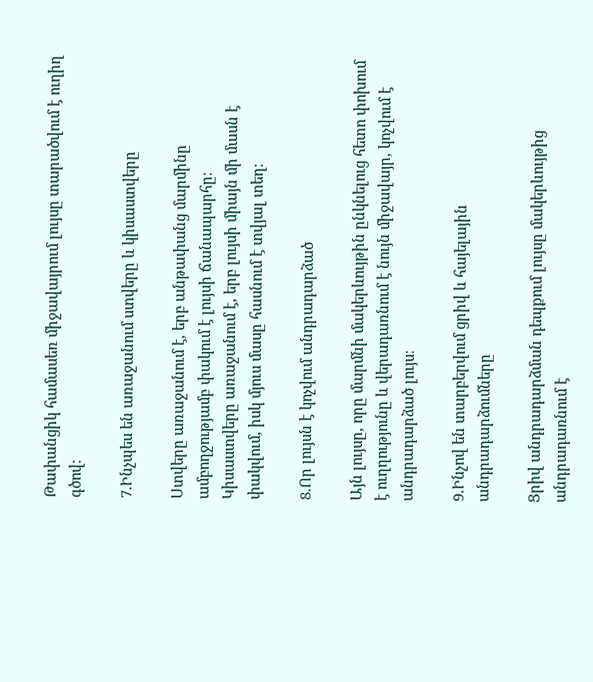Թափանցիկ համասեռ միջավայրում լույսը տարածվում է ուղիղ գծով։

7.Ինչպես են առաջանում ստվերը և կիսաստվերը

Ստվերը առաջանում է, երբ անթափանց մարմինը ամբողջությամբ փակում է լույսի ճանապարհը։
Կիսաստվերը առաջանում է, երբ լույսի միայն մի մասն է փակվում, իսկ մյուս մասը հասնում է տվյալ տեղ։

8.Որ լույսն է կոչվում անդրադարձած

Այն լույսը, որը մարմնի մակերևույթին ընկնելուց հետո փոխում է ուղղությունը և վերադառնում է նույն միջավայր, կոչվում է անդրադարձած լույս։

9.Ինչով են տարբերվում ցրիվ և հայելային անդրադարձումները

Ցրիվ անդրադարձման դեպքում լույսը մակերևույթից անդրադառնում է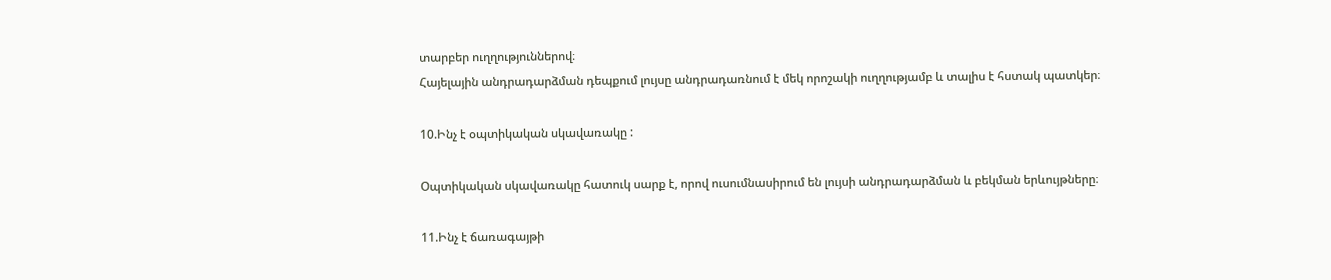տարբեր ուղղություններով։
Հայելային անդրադարձման դեպքում լույսը անդրադառնում է մեկ որոշակի ուղղությամբ և տալիս է հստակ պատկեր։

10.Ինչ է օպտիկական սկավառակը :

Օպտիկական սկավառակը հատուկ սարք է, որով ուսումնասիրում են լույսի անդրադարձման և բեկման երևույթները։

11.Ինչ է ճառագայթի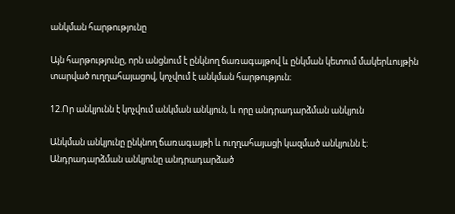անկման հարթությունը

Այն հարթությունը, որն անցնում է ընկնող ճառագայթով և ընկման կետում մակերևույթին տարված ուղղահայացով, կոչվում է անկման հարթություն։

12.Որ անկյունն է կոչվում անկման անկյուն, և որը անդրադարձման անկյուն

Անկման անկյունը ընկնող ճառագայթի և ուղղահայացի կազմած անկյունն է։
Անդրադարձման անկյունը անդրադարձած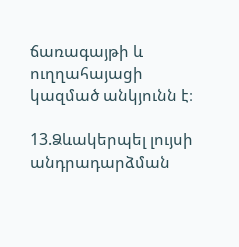ճառագայթի և ուղղահայացի կազմած անկյունն է։

13.Ձևակերպել լույսի անդրադարձման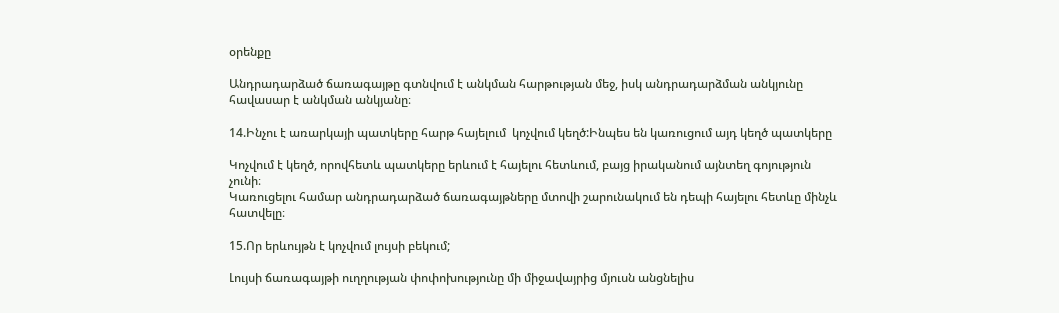օրենքը

Անդրադարձած ճառագայթը գտնվում է անկման հարթության մեջ, իսկ անդրադարձման անկյունը հավասար է անկման անկյանը։

14.Ինչու է առարկայի պատկերը հարթ հայելում  կոչվում կեղծ:Ինպես են կառուցում այդ կեղծ պատկերը

Կոչվում է կեղծ, որովհետև պատկերը երևում է հայելու հետևում, բայց իրականում այնտեղ գոյություն չունի։
Կառուցելու համար անդրադարձած ճառագայթները մտովի շարունակում են դեպի հայելու հետևը մինչև հատվելը։

15.Որ երևույթն է կոչվում լույսի բեկում;

Լույսի ճառագայթի ուղղության փոփոխությունը մի միջավայրից մյուսն անցնելիս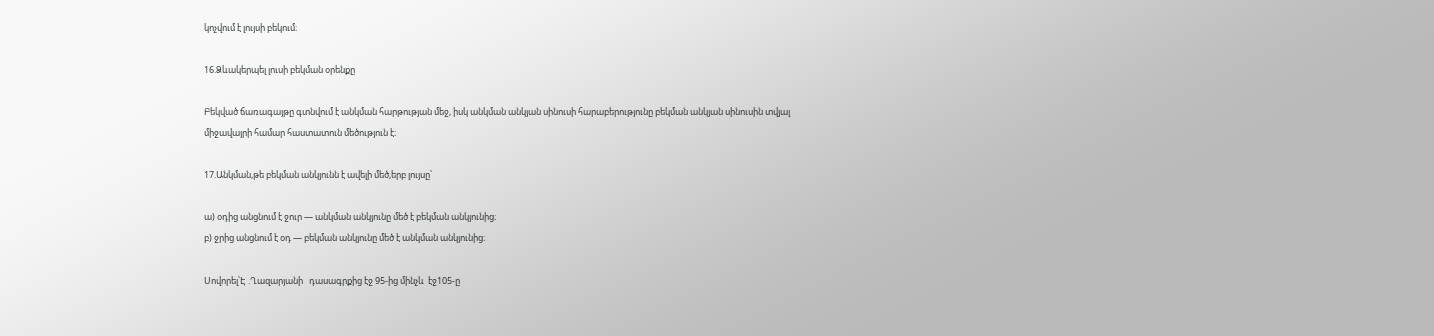կոչվում է լույսի բեկում։

16.Ձևակերպել լուսի բեկման օրենքը

Բեկված ճառագայթը գտնվում է անկման հարթության մեջ, իսկ անկման անկյան սինուսի հարաբերությունը բեկման անկյան սինուսին տվյալ միջավայրի համար հաստատուն մեծություն է։

17.Անկման,թե բեկման անկյունն է ավելի մեծ,երբ լույսը՝

ա) օդից անցնում է ջուր — անկման անկյունը մեծ է բեկման անկյունից։
բ) ջրից անցնում է օդ — բեկման անկյունը մեծ է անկման անկյունից։

Սովորել՝Է .Ղազարյանի   դասագրքից էջ 95-ից մինչև  էջ105-ը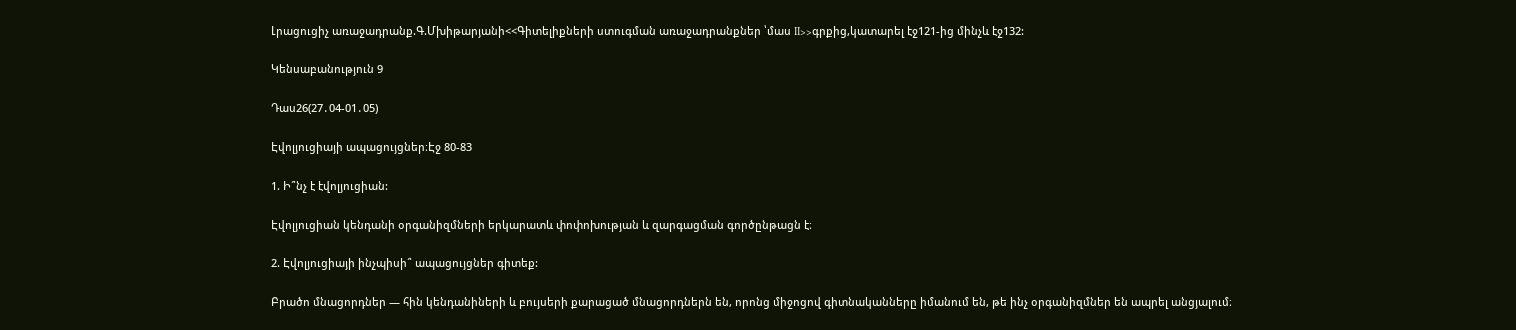Լրացուցիչ առաջադրանք.Գ.Մխիթարյանի<<Գիտելիքների ստուգման առաջադրանքներ ՝մաս II>>գրքից,կատարել էջ121-ից մինչև էջ132:

Կենսաբանություն 9

Դաս26(27․04-01․05)

Էվոլյուցիայի ապացույցներ։Էջ 80-83

1. Ի՞նչ է էվոլյուցիան:

Էվոլյուցիան կենդանի օրգանիզմների երկարատև փոփոխության և զարգացման գործընթացն է։

2. Էվոլյուցիայի ինչպիսի՞ ապացույցներ գիտեք:

Բրածո մնացորդներ — հին կենդանիների և բույսերի քարացած մնացորդներն են, որոնց միջոցով գիտնականները իմանում են, թե ինչ օրգանիզմներ են ապրել անցյալում։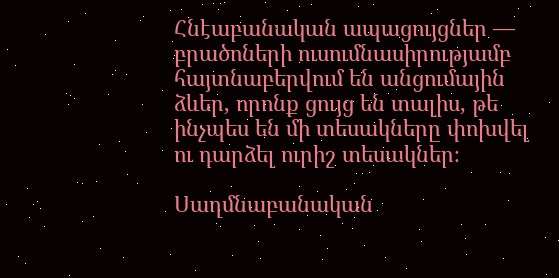Հնէաբանական ապացույցներ — բրածոների ուսումնասիրությամբ հայտնաբերվում են անցումային ձևեր, որոնք ցույց են տալիս, թե ինչպես են մի տեսակները փոխվել ու դարձել ուրիշ տեսակներ։

Սաղմնաբանական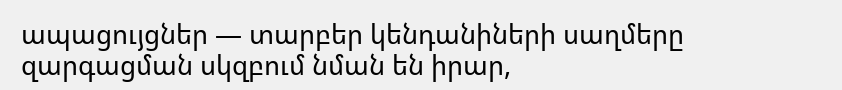ապացույցներ — տարբեր կենդանիների սաղմերը զարգացման սկզբում նման են իրար,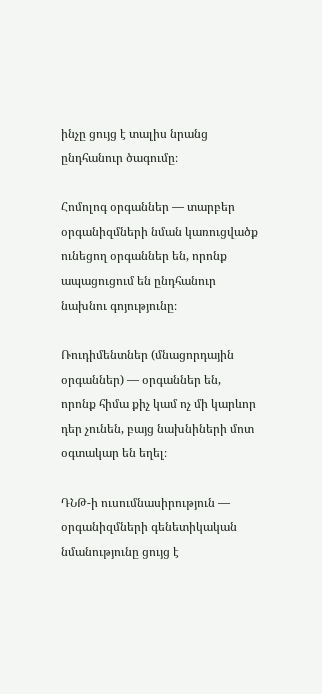ինչը ցույց է տալիս նրանց ընդհանուր ծագումը։

Հոմոլոգ օրգաններ — տարբեր օրգանիզմների նման կառուցվածք ունեցող օրգաններ են, որոնք ապացուցում են ընդհանուր նախնու գոյությունը։

Ռուդիմենտներ (մնացորդային օրգաններ) — օրգաններ են, որոնք հիմա քիչ կամ ոչ մի կարևոր դեր չունեն, բայց նախնիների մոտ օգտակար են եղել։

ԴՆԹ-ի ուսումնասիրություն — օրգանիզմների գենետիկական նմանությունը ցույց է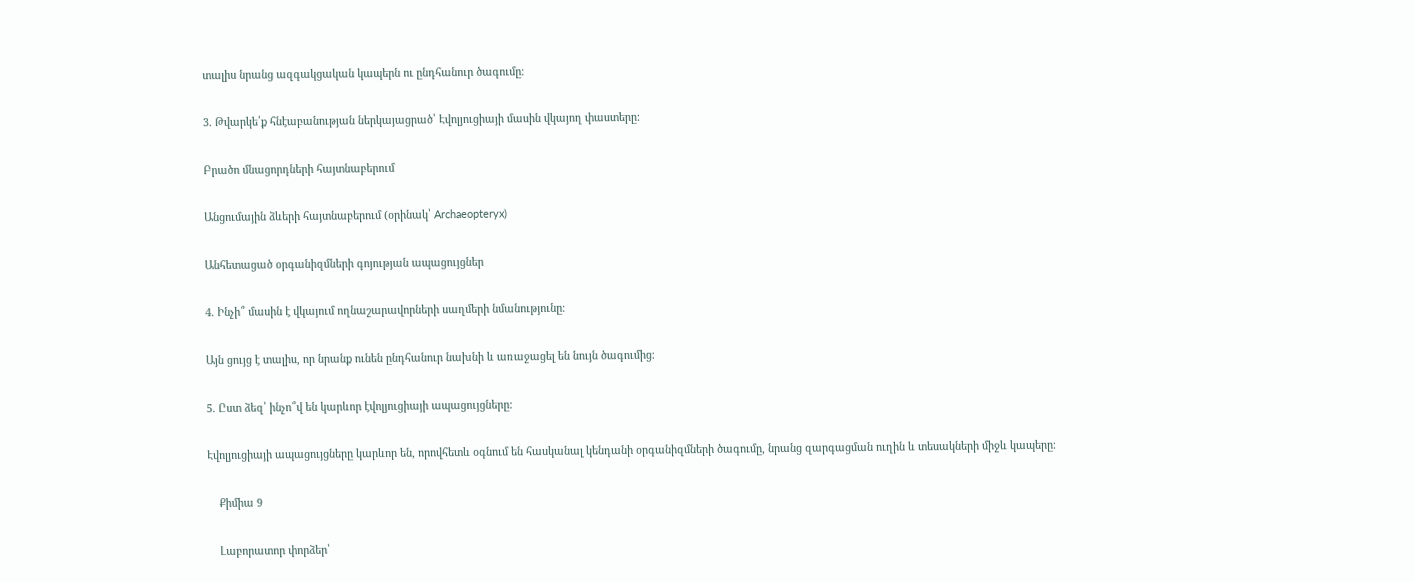տալիս նրանց ազգակցական կապերն ու ընդհանուր ծագումը։

3. Թվարկե՛ք հնէաբանության ներկայացրած՝ Էվոլյուցիայի մասին վկայող փաստերը:

Բրածո մնացորդների հայտնաբերում

Անցումային ձևերի հայտնաբերում (օրինակ՝ Archaeopteryx)

Անհետացած օրգանիզմների գոյության ապացույցներ

4. Ինչի՞ մասին է վկայում ողնաշարավորների սաղմերի նմանությունը։

Այն ցույց է տալիս, որ նրանք ունեն ընդհանուր նախնի և առաջացել են նույն ծագումից։

5. Ըստ ձեզ՝ ինչո՞վ են կարևոր էվոլյուցիայի ապացույցները:

Էվոլյուցիայի ապացույցները կարևոր են, որովհետև օգնում են հասկանալ կենդանի օրգանիզմների ծագումը, նրանց զարգացման ուղին և տեսակների միջև կապերը։

    Քիմիա 9

    Լաբորատոր փորձեր՝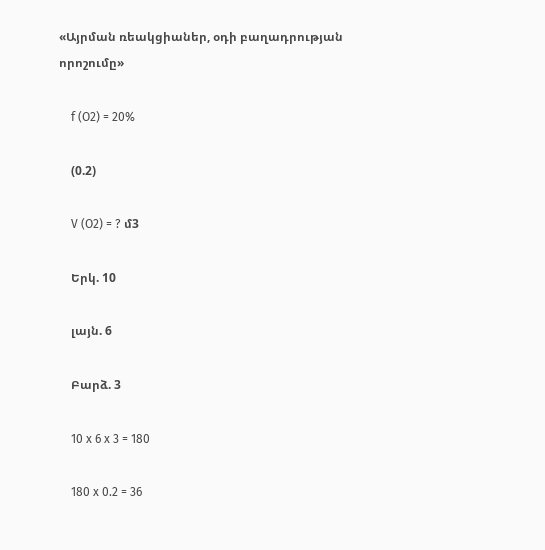«Այրման ռեակցիաներ, օդի բաղադրության որոշումը»

    f (O2) = 20%

    (0.2)

    V (O2) = ? մ3

    Երկ. 10

    լայն. 6

    Բարձ. 3

    10 x 6 x 3 = 180

    180 x 0.2 = 36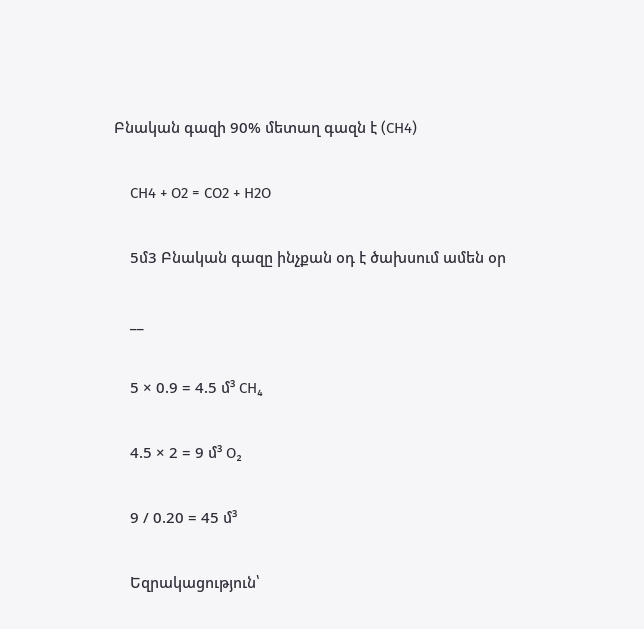Բնական գազի 90% մետաղ գազն է (CH4)

    CH4 + O2 = CO2 + H2O

    5մ3 Բնական գազը ինչքան օդ է ծախսում ամեն օր

    __

    5 × 0.9 = 4.5 մ³ CH₄

    4.5 × 2 = 9 մ³ O₂

    9 / 0.20 = 45 մ³

    Եզրակացություն՝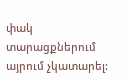փակ տարացքներում այրում չկատարել: